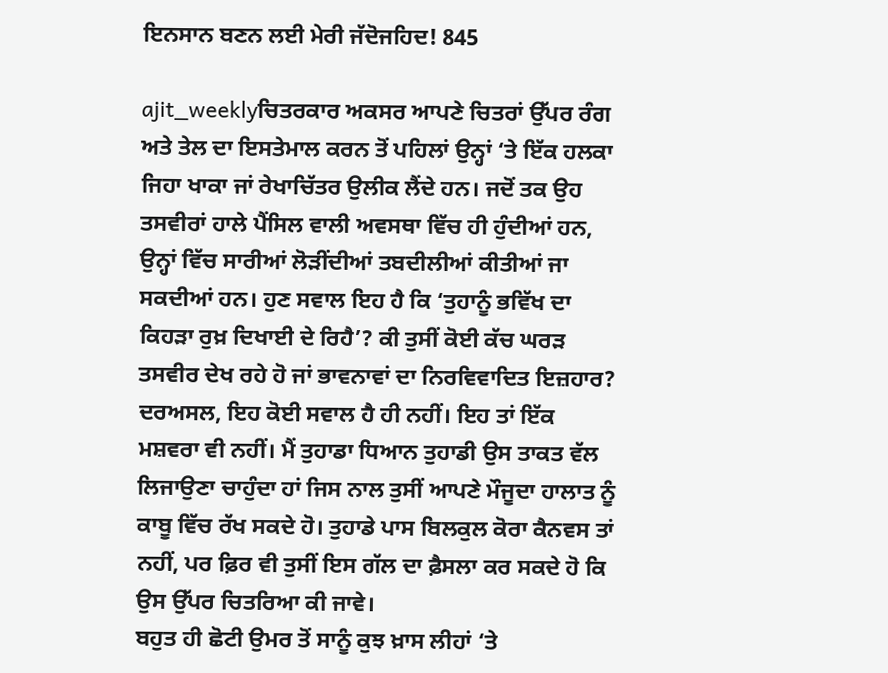ਇਨਸਾਨ ਬਣਨ ਲਈ ਮੇਰੀ ਜੱਦੋਜਹਿਦ! 845

ajit_weeklyਚਿਤਰਕਾਰ ਅਕਸਰ ਆਪਣੇ ਚਿਤਰਾਂ ਉੱਪਰ ਰੰਗ ਅਤੇ ਤੇਲ ਦਾ ਇਸਤੇਮਾਲ ਕਰਨ ਤੋਂ ਪਹਿਲਾਂ ਉਨ੍ਹਾਂ ‘ਤੇ ਇੱਕ ਹਲਕਾ ਜਿਹਾ ਖਾਕਾ ਜਾਂ ਰੇਖਾਚਿੱਤਰ ਉਲੀਕ ਲੈਂਦੇ ਹਨ। ਜਦੋਂ ਤਕ ਉਹ ਤਸਵੀਰਾਂ ਹਾਲੇ ਪੈਂਸਿਲ ਵਾਲੀ ਅਵਸਥਾ ਵਿੱਚ ਹੀ ਹੁੰਦੀਆਂ ਹਨ, ਉਨ੍ਹਾਂ ਵਿੱਚ ਸਾਰੀਆਂ ਲੋੜੀਂਦੀਆਂ ਤਬਦੀਲੀਆਂ ਕੀਤੀਆਂ ਜਾ ਸਕਦੀਆਂ ਹਨ। ਹੁਣ ਸਵਾਲ ਇਹ ਹੈ ਕਿ ‘ਤੁਹਾਨੂੰ ਭਵਿੱਖ ਦਾ ਕਿਹੜਾ ਰੁਖ਼ ਦਿਖਾਈ ਦੇ ਰਿਹੈ’? ਕੀ ਤੁਸੀਂ ਕੋਈ ਕੱਚ ਘਰੜ ਤਸਵੀਰ ਦੇਖ ਰਹੇ ਹੋ ਜਾਂ ਭਾਵਨਾਵਾਂ ਦਾ ਨਿਰਵਿਵਾਦਿਤ ਇਜ਼ਹਾਰ? ਦਰਅਸਲ, ਇਹ ਕੋਈ ਸਵਾਲ ਹੈ ਹੀ ਨਹੀਂ। ਇਹ ਤਾਂ ਇੱਕ ਮਸ਼ਵਰਾ ਵੀ ਨਹੀਂ। ਮੈਂ ਤੁਹਾਡਾ ਧਿਆਨ ਤੁਹਾਡੀ ਉਸ ਤਾਕਤ ਵੱਲ ਲਿਜਾਉਣਾ ਚਾਹੁੰਦਾ ਹਾਂ ਜਿਸ ਨਾਲ ਤੁਸੀਂ ਆਪਣੇ ਮੌਜੂਦਾ ਹਾਲਾਤ ਨੂੰ ਕਾਬੂ ਵਿੱਚ ਰੱਖ ਸਕਦੇ ਹੋ। ਤੁਹਾਡੇ ਪਾਸ ਬਿਲਕੁਲ ਕੋਰਾ ਕੈਨਵਸ ਤਾਂ ਨਹੀਂ, ਪਰ ਫ਼ਿਰ ਵੀ ਤੁਸੀਂ ਇਸ ਗੱਲ ਦਾ ਫ਼ੈਸਲਾ ਕਰ ਸਕਦੇ ਹੋ ਕਿ ਉਸ ਉੱਪਰ ਚਿਤਰਿਆ ਕੀ ਜਾਵੇ।
ਬਹੁਤ ਹੀ ਛੋਟੀ ਉਮਰ ਤੋਂ ਸਾਨੂੰ ਕੁਝ ਖ਼ਾਸ ਲੀਹਾਂ ‘ਤੇ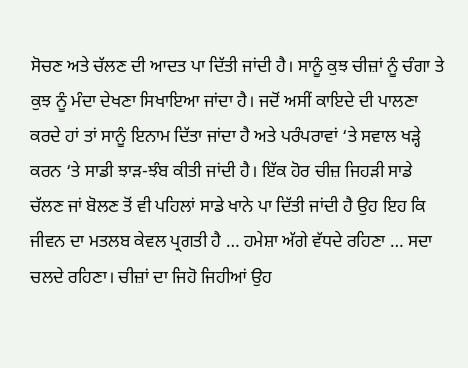ਸੋਚਣ ਅਤੇ ਚੱਲਣ ਦੀ ਆਦਤ ਪਾ ਦਿੱਤੀ ਜਾਂਦੀ ਹੈ। ਸਾਨੂੰ ਕੁਝ ਚੀਜ਼ਾਂ ਨੂੰ ਚੰਗਾ ਤੇ ਕੁਝ ਨੂੰ ਮੰਦਾ ਦੇਖਣਾ ਸਿਖਾਇਆ ਜਾਂਦਾ ਹੈ। ਜਦੋਂ ਅਸੀਂ ਕਾਇਦੇ ਦੀ ਪਾਲਣਾ ਕਰਦੇ ਹਾਂ ਤਾਂ ਸਾਨੂੰ ਇਨਾਮ ਦਿੱਤਾ ਜਾਂਦਾ ਹੈ ਅਤੇ ਪਰੰਪਰਾਵਾਂ ‘ਤੇ ਸਵਾਲ ਖੜ੍ਹੇ ਕਰਨ ‘ਤੇ ਸਾਡੀ ਝਾੜ-ਝੰਬ ਕੀਤੀ ਜਾਂਦੀ ਹੈ। ਇੱਕ ਹੋਰ ਚੀਜ਼ ਜਿਹੜੀ ਸਾਡੇ ਚੱਲਣ ਜਾਂ ਬੋਲਣ ਤੋਂ ਵੀ ਪਹਿਲਾਂ ਸਾਡੇ ਖਾਨੇ ਪਾ ਦਿੱਤੀ ਜਾਂਦੀ ਹੈ ਉਹ ਇਹ ਕਿ ਜੀਵਨ ਦਾ ਮਤਲਬ ਕੇਵਲ ਪ੍ਰਗਤੀ ਹੈ … ਹਮੇਸ਼ਾ ਅੱਗੇ ਵੱਧਦੇ ਰਹਿਣਾ … ਸਦਾ ਚਲਦੇ ਰਹਿਣਾ। ਚੀਜ਼ਾਂ ਦਾ ਜਿਹੋ ਜਿਹੀਆਂ ਉਹ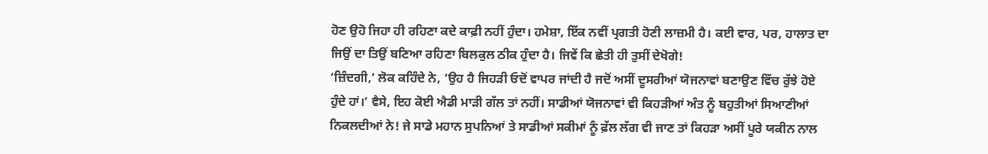ਹੋਣ ਉਹੋ ਜਿਹਾ ਹੀ ਰਹਿਣਾ ਕਦੇ ਕਾਫ਼ੀ ਨਹੀਂ ਹੁੰਦਾ। ਹਮੇਸ਼ਾ, ਇੱਕ ਨਵੀਂ ਪ੍ਰਗਤੀ ਹੋਣੀ ਲਾਜ਼ਮੀ ਹੈ। ਕਈ ਵਾਰ, ਪਰ, ਹਾਲਾਤ ਦਾ ਜਿਉਂ ਦਾ ਤਿਉਂ ਬਣਿਆ ਰਹਿਣਾ ਬਿਲਕੁਲ ਠੀਕ ਹੁੰਦਾ ਹੈ। ਜਿਵੇਂ ਕਿ ਛੇਤੀ ਹੀ ਤੁਸੀਂ ਦੇਖੋਗੇ!
‘ਜ਼ਿੰਦਗੀ,’ ਲੋਕ ਕਹਿੰਦੇ ਨੇ, ‘ਉਹ ਹੈ ਜਿਹੜੀ ਓਦੋਂ ਵਾਪਰ ਜਾਂਦੀ ਹੈ ਜਦੋਂ ਅਸੀਂ ਦੂਸਰੀਆਂ ਯੋਜਨਾਵਾਂ ਬਣਾਉਣ ਵਿੱਚ ਰੁੱਝੇ ਹੋਏ ਹੁੰਦੇ ਹਾਂ।’ ਵੈਸੇ, ਇਹ ਕੋਈ ਐਡੀ ਮਾੜੀ ਗੱਲ ਤਾਂ ਨਹੀਂ। ਸਾਡੀਆਂ ਯੋਜਨਾਵਾਂ ਵੀ ਕਿਹੜੀਆਂ ਅੰਤ ਨੂੰ ਬਹੁਤੀਆਂ ਸਿਆਣੀਆਂ ਨਿਕਲਦੀਆਂ ਨੇ! ਜੇ ਸਾਡੇ ਮਹਾਨ ਸੁਪਨਿਆਂ ਤੇ ਸਾਡੀਆਂ ਸਕੀਮਾਂ ਨੂੰ ਫ਼ੱਲ ਲੱਗ ਵੀ ਜਾਣ ਤਾਂ ਕਿਹੜਾ ਅਸੀਂ ਪੂਰੇ ਯਕੀਨ ਨਾਲ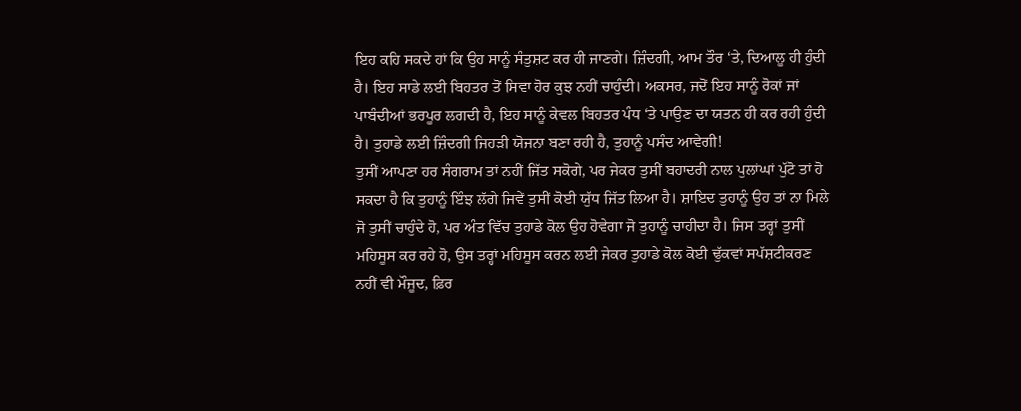ਇਹ ਕਹਿ ਸਕਦੇ ਹਾਂ ਕਿ ਉਹ ਸਾਨੂੰ ਸੰਤੁਸ਼ਟ ਕਰ ਹੀ ਜਾਣਗੇ। ਜ਼ਿੰਦਗੀ, ਆਮ ਤੌਰ ‘ਤੇ, ਦਿਆਲੂ ਹੀ ਹੁੰਦੀ ਹੈ। ਇਹ ਸਾਡੇ ਲਈ ਬਿਹਤਰ ਤੋਂ ਸਿਵਾ ਹੋਰ ਕੁਝ ਨਹੀਂ ਚਾਹੁੰਦੀ। ਅਕਸਰ, ਜਦੋਂ ਇਹ ਸਾਨੂੰ ਰੋਕਾਂ ਜਾਂ ਪਾਬੰਦੀਆਂ ਭਰਪੂਰ ਲਗਦੀ ਹੈ, ਇਹ ਸਾਨੂੰ ਕੇਵਲ ਬਿਹਤਰ ਪੰਧ ‘ਤੇ ਪਾਉਣ ਦਾ ਯਤਨ ਹੀ ਕਰ ਰਹੀ ਹੁੰਦੀ ਹੈ। ਤੁਹਾਡੇ ਲਈ ਜ਼ਿੰਦਗੀ ਜਿਹੜੀ ਯੋਜਨਾ ਬਣਾ ਰਹੀ ਹੈ, ਤੁਹਾਨੂੰ ਪਸੰਦ ਆਵੇਗੀ!
ਤੁਸੀਂ ਆਪਣਾ ਹਰ ਸੰਗਰਾਮ ਤਾਂ ਨਹੀਂ ਜਿੱਤ ਸਕੋਗੇ, ਪਰ ਜੇਕਰ ਤੁਸੀਂ ਬਹਾਦਰੀ ਨਾਲ ਪੁਲਾਂਘਾਂ ਪੁੱਟੋ ਤਾਂ ਹੋ ਸਕਦਾ ਹੈ ਕਿ ਤੁਹਾਨੂੰ ਇੰਝ ਲੱਗੇ ਜਿਵੇਂ ਤੁਸੀਂ ਕੋਈ ਯੁੱਧ ਜਿੱਤ ਲਿਆ ਹੈ। ਸ਼ਾਇਦ ਤੁਹਾਨੂੰ ਉਹ ਤਾਂ ਨਾ ਮਿਲੇ ਜੋ ਤੁਸੀਂ ਚਾਹੁੰਦੇ ਹੋ, ਪਰ ਅੰਤ ਵਿੱਚ ਤੁਹਾਡੇ ਕੋਲ ਉਹ ਹੋਵੇਗਾ ਜੋ ਤੁਹਾਨੂੰ ਚਾਹੀਦਾ ਹੈ। ਜਿਸ ਤਰ੍ਹਾਂ ਤੁਸੀਂ ਮਹਿਸੂਸ ਕਰ ਰਹੇ ਹੋ, ਉਸ ਤਰ੍ਹਾਂ ਮਹਿਸੂਸ ਕਰਨ ਲਈ ਜੇਕਰ ਤੁਹਾਡੇ ਕੋਲ ਕੋਈ ਢੁੱਕਵਾਂ ਸਪੱਸ਼ਟੀਕਰਣ ਨਹੀਂ ਵੀ ਮੌਜੂਦ, ਫ਼ਿਰ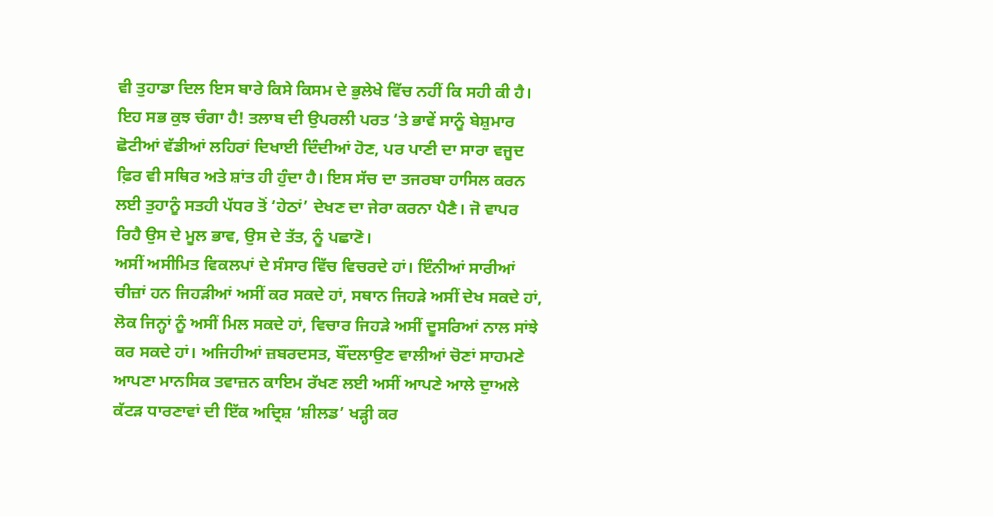ਵੀ ਤੁਹਾਡਾ ਦਿਲ ਇਸ ਬਾਰੇ ਕਿਸੇ ਕਿਸਮ ਦੇ ਭੁਲੇਖੇ ਵਿੱਚ ਨਹੀਂ ਕਿ ਸਹੀ ਕੀ ਹੈ। ਇਹ ਸਭ ਕੁਝ ਚੰਗਾ ਹੈ! ਤਲਾਬ ਦੀ ਉਪਰਲੀ ਪਰਤ ‘ਤੇ ਭਾਵੇਂ ਸਾਨੂੰ ਬੇਸ਼ੁਮਾਰ ਛੋਟੀਆਂ ਵੱਡੀਆਂ ਲਹਿਰਾਂ ਦਿਖਾਈ ਦਿੰਦੀਆਂ ਹੋਣ, ਪਰ ਪਾਣੀ ਦਾ ਸਾਰਾ ਵਜੂਦ ਫ਼ਿਰ ਵੀ ਸਥਿਰ ਅਤੇ ਸ਼ਾਂਤ ਹੀ ਹੁੰਦਾ ਹੈ। ਇਸ ਸੱਚ ਦਾ ਤਜਰਬਾ ਹਾਸਿਲ ਕਰਨ ਲਈ ਤੁਹਾਨੂੰ ਸਤਹੀ ਪੱਧਰ ਤੋਂ ‘ਹੇਠਾਂ’ ਦੇਖਣ ਦਾ ਜੇਰਾ ਕਰਨਾ ਪੈਣੈ। ਜੋ ਵਾਪਰ ਰਿਹੈ ਉਸ ਦੇ ਮੂਲ ਭਾਵ, ਉਸ ਦੇ ਤੱਤ, ਨੂੰ ਪਛਾਣੋ।
ਅਸੀਂ ਅਸੀਮਿਤ ਵਿਕਲਪਾਂ ਦੇ ਸੰਸਾਰ ਵਿੱਚ ਵਿਚਰਦੇ ਹਾਂ। ਇੰਨੀਆਂ ਸਾਰੀਆਂ ਚੀਜ਼ਾਂ ਹਨ ਜਿਹੜੀਆਂ ਅਸੀਂ ਕਰ ਸਕਦੇ ਹਾਂ, ਸਥਾਨ ਜਿਹੜੇ ਅਸੀਂ ਦੇਖ ਸਕਦੇ ਹਾਂ, ਲੋਕ ਜਿਨ੍ਹਾਂ ਨੂੰ ਅਸੀਂ ਮਿਲ ਸਕਦੇ ਹਾਂ, ਵਿਚਾਰ ਜਿਹੜੇ ਅਸੀਂ ਦੂਸਰਿਆਂ ਨਾਲ ਸਾਂਝੇ ਕਰ ਸਕਦੇ ਹਾਂ। ਅਜਿਹੀਆਂ ਜ਼ਬਰਦਸਤ, ਬੌਂਦਲਾਉਣ ਵਾਲੀਆਂ ਚੋਣਾਂ ਸਾਹਮਣੇ ਆਪਣਾ ਮਾਨਸਿਕ ਤਵਾਜ਼ਨ ਕਾਇਮ ਰੱਖਣ ਲਈ ਅਸੀਂ ਆਪਣੇ ਆਲੇ ਦੁਾਅਲੇ ਕੱਟੜ ਧਾਰਣਾਵਾਂ ਦੀ ਇੱਕ ਅਦ੍ਰਿਸ਼ ‘ਸ਼ੀਲਡ’ ਖੜ੍ਹੀ ਕਰ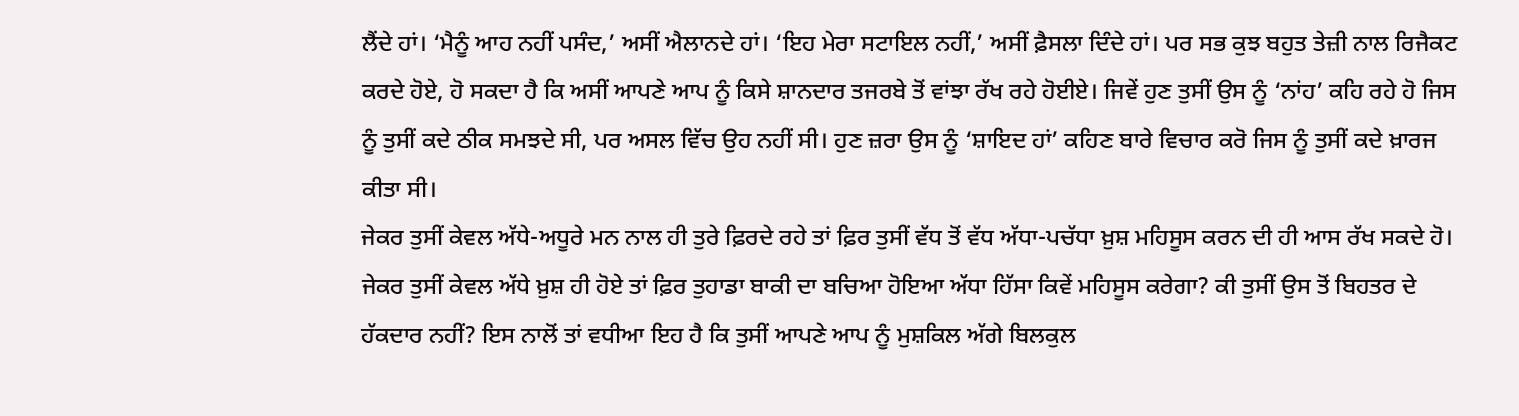ਲੈਂਦੇ ਹਾਂ। ‘ਮੈਨੂੰ ਆਹ ਨਹੀਂ ਪਸੰਦ,’ ਅਸੀਂ ਐਲਾਨਦੇ ਹਾਂ। ‘ਇਹ ਮੇਰਾ ਸਟਾਇਲ ਨਹੀਂ,’ ਅਸੀਂ ਫ਼ੈਸਲਾ ਦਿੰਦੇ ਹਾਂ। ਪਰ ਸਭ ਕੁਝ ਬਹੁਤ ਤੇਜ਼ੀ ਨਾਲ ਰਿਜੈਕਟ ਕਰਦੇ ਹੋਏ, ਹੋ ਸਕਦਾ ਹੈ ਕਿ ਅਸੀਂ ਆਪਣੇ ਆਪ ਨੂੰ ਕਿਸੇ ਸ਼ਾਨਦਾਰ ਤਜਰਬੇ ਤੋਂ ਵਾਂਝਾ ਰੱਖ ਰਹੇ ਹੋਈਏ। ਜਿਵੇਂ ਹੁਣ ਤੁਸੀਂ ਉਸ ਨੂੰ ‘ਨਾਂਹ’ ਕਹਿ ਰਹੇ ਹੋ ਜਿਸ ਨੂੰ ਤੁਸੀਂ ਕਦੇ ਠੀਕ ਸਮਝਦੇ ਸੀ, ਪਰ ਅਸਲ ਵਿੱਚ ਉਹ ਨਹੀਂ ਸੀ। ਹੁਣ ਜ਼ਰਾ ਉਸ ਨੂੰ ‘ਸ਼ਾਇਦ ਹਾਂ’ ਕਹਿਣ ਬਾਰੇ ਵਿਚਾਰ ਕਰੋ ਜਿਸ ਨੂੰ ਤੁਸੀਂ ਕਦੇ ਖ਼ਾਰਜ ਕੀਤਾ ਸੀ।
ਜੇਕਰ ਤੁਸੀਂ ਕੇਵਲ ਅੱਧੇ-ਅਧੂਰੇ ਮਨ ਨਾਲ ਹੀ ਤੁਰੇ ਫ਼ਿਰਦੇ ਰਹੇ ਤਾਂ ਫ਼ਿਰ ਤੁਸੀਂ ਵੱਧ ਤੋਂ ਵੱਧ ਅੱਧਾ-ਪਚੱਧਾ ਖ਼ੁਸ਼ ਮਹਿਸੂਸ ਕਰਨ ਦੀ ਹੀ ਆਸ ਰੱਖ ਸਕਦੇ ਹੋ। ਜੇਕਰ ਤੁਸੀਂ ਕੇਵਲ ਅੱਧੇ ਖ਼ੁਸ਼ ਹੀ ਹੋਏ ਤਾਂ ਫ਼ਿਰ ਤੁਹਾਡਾ ਬਾਕੀ ਦਾ ਬਚਿਆ ਹੋਇਆ ਅੱਧਾ ਹਿੱਸਾ ਕਿਵੇਂ ਮਹਿਸੂਸ ਕਰੇਗਾ? ਕੀ ਤੁਸੀਂ ਉਸ ਤੋਂ ਬਿਹਤਰ ਦੇ ਹੱਕਦਾਰ ਨਹੀਂ? ਇਸ ਨਾਲੋਂ ਤਾਂ ਵਧੀਆ ਇਹ ਹੈ ਕਿ ਤੁਸੀਂ ਆਪਣੇ ਆਪ ਨੂੰ ਮੁਸ਼ਕਿਲ ਅੱਗੇ ਬਿਲਕੁਲ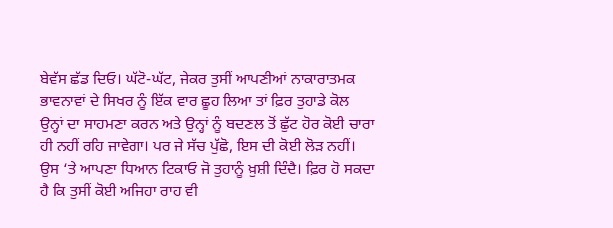ਬੇਵੱਸ ਛੱਡ ਦਿਓ। ਘੱਟੋ-ਘੱਟ, ਜੇਕਰ ਤੁਸੀਂ ਆਪਣੀਆਂ ਨਾਕਾਰਾਤਮਕ ਭਾਵਨਾਵਾਂ ਦੇ ਸਿਖਰ ਨੂੰ ਇੱਕ ਵਾਰ ਛੂਹ ਲਿਆ ਤਾਂ ਫ਼ਿਰ ਤੁਹਾਡੇ ਕੋਲ ਉਨ੍ਹਾਂ ਦਾ ਸਾਹਮਣਾ ਕਰਨ ਅਤੇ ਉਨ੍ਹਾਂ ਨੂੰ ਬਦਣਲ ਤੋਂ ਛੁੱਟ ਹੋਰ ਕੋਈ ਚਾਰਾ ਹੀ ਨਹੀਂ ਰਹਿ ਜਾਵੇਗਾ। ਪਰ ਜੇ ਸੱਚ ਪੁੱਛੋ, ਇਸ ਦੀ ਕੋਈ ਲੋੜ ਨਹੀਂ। ਉਸ ‘ਤੇ ਆਪਣਾ ਧਿਆਨ ਟਿਕਾਓ ਜੋ ਤੁਹਾਨੂੰ ਖ਼ੁਸ਼ੀ ਦਿੰਦੈ। ਫ਼ਿਰ ਹੋ ਸਕਦਾ ਹੈ ਕਿ ਤੁਸੀਂ ਕੋਈ ਅਜਿਹਾ ਰਾਹ ਵੀ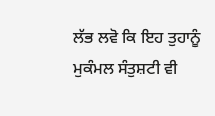ਲੱਭ ਲਵੋ ਕਿ ਇਹ ਤੁਹਾਨੂੰ ਮੁਕੰਮਲ ਸੰਤੁਸ਼ਟੀ ਵੀ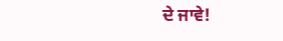ਦੇ ਜਾਵੇ!